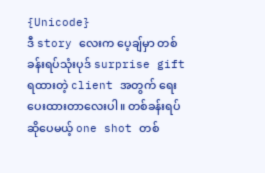{Unicode}
ဒီ story လေးက ပေ့ချ်မှာ တစ်ခန်းရပ်သုံးပုဒ် surprise gift ရထားတဲ့ client အတွက် ရေးပေးထားတာလေးပါ။ တစ်ခန်းရပ်ဆိုပေမယ့် one shot တစ်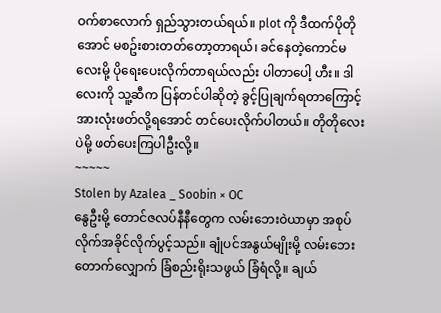ဝက်စာလောက် ရှည်သွားတယ်ရယ်။ plot ကို ဒီထက်ပိုတိုအောင် မစဥ်းစားတတ်တော့တာရယ်၊ ခင်နေတဲ့ကောင်မလေးမို့ ပိုရေးပေးလိုက်တာရယ်လည်း ပါတာပေါ့ ဟီး။ ဒါလေးကို သူ့ဆီက ပြန်တင်ပါဆိုတဲ့ ခွင့်ပြုချက်ရတာကြောင့် အားလုံးဖတ်လို့ရအောင် တင်ပေးလိုက်ပါတယ်။ တိုတိုလေးပဲမို့ ဖတ်ပေးကြပါဦးလို့။
~~~~~
Stolen by Azalea _ Soobin × OC
နွေဦးမို့ တောင်ဇလပ်နီနီတွေက လမ်းဘေးဝဲယာမှာ အစုပ်လိုက်အခိုင်လိုက်ပွင့်သည်။ ချုံပင်အနွယ်မျိုးမို့ လမ်းဘေးတောက်လျှောက် ခြံစည်းရိုးသဖွယ် ခြံရံလို့။ ချယ်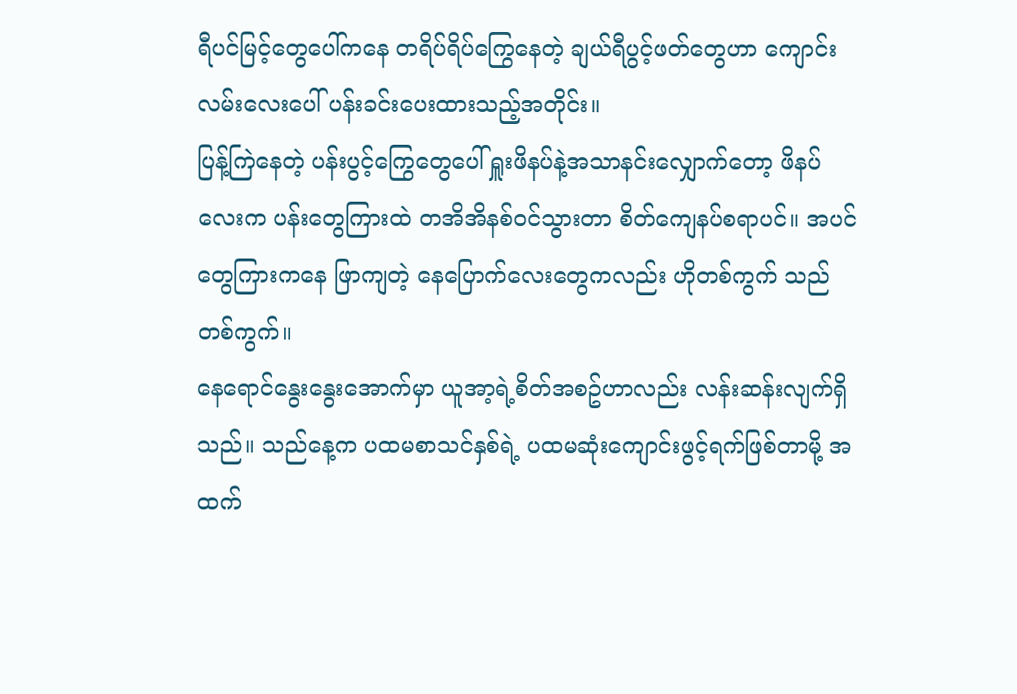ရီပင်မြင့်တွေပေါ်ကနေ တရိပ်ရိပ်ကြွေနေတဲ့ ချယ်ရီပွင့်ဖတ်တွေဟာ ကျောင်းလမ်းလေးပေါ် ပန်းခင်းပေးထားသည့်အတိုင်း။
ပြန့်ကြဲနေတဲ့ ပန်းပွင့်ကြွေတွေပေါ် ရှူးဖိနပ်နဲ့အသာနင်းလျှောက်တော့ ဖိနပ်လေးက ပန်းတွေကြားထဲ တအိအိနစ်ဝင်သွားတာ စိတ်ကျေနပ်စရာပင်။ အပင်တွေကြားကနေ ဖြာကျတဲ့ နေပြောက်လေးတွေကလည်း ဟိုတစ်ကွက် သည်တစ်ကွက်။
နေရောင်နွေးနွေးအောက်မှာ ယူအာ့ရဲ့စိတ်အစဥ်ဟာလည်း လန်းဆန်းလျက်ရှိသည်။ သည်နေ့က ပထမစာသင်နှစ်ရဲ့ ပထမဆုံးကျောင်းဖွင့်ရက်ဖြစ်တာမို့ အထက်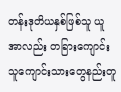တန်းဒုတိယနှစ်ဖြစ်သူ ယူအာလည်း တခြားကျောင်းသူကျောင်းသားတွေနည်းတူ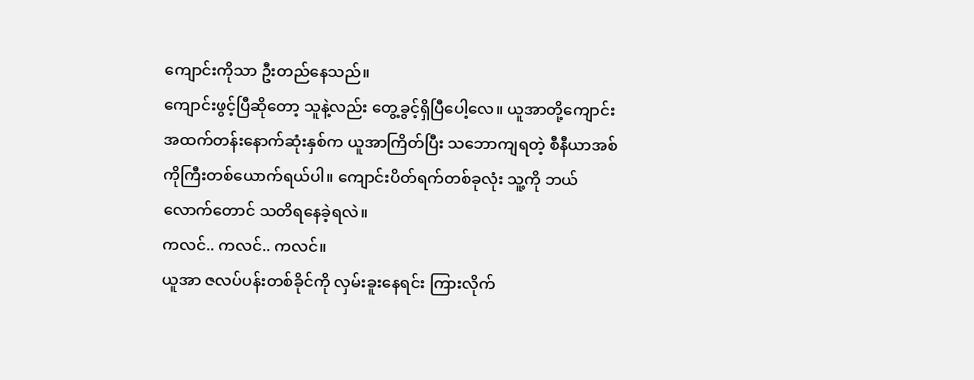ကျောင်းကိုသာ ဦးတည်နေသည်။
ကျောင်းဖွင့်ပြီဆိုတော့ သူနဲ့လည်း တွေ့ခွင့်ရှိပြီပေါ့လေ။ ယူအာတို့ကျောင်း အထက်တန်းနောက်ဆုံးနှစ်က ယူအာကြိတ်ပြီး သဘောကျရတဲ့ စီနီယာအစ်ကိုကြီးတစ်ယောက်ရယ်ပါ။ ကျောင်းပိတ်ရက်တစ်ခုလုံး သူ့ကို ဘယ်လောက်တောင် သတိရနေခဲ့ရလဲ။
ကလင်.. ကလင်.. ကလင်။
ယူအာ ဇလပ်ပန်းတစ်ခိုင်ကို လှမ်းခူးနေရင်း ကြားလိုက်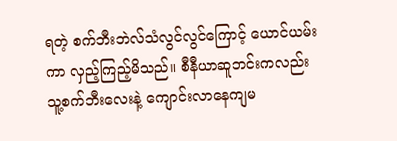ရတဲ့ စက်ဘီးဘဲလ်သံလွင်လွင်ကြောင့် ယောင်ယမ်းကာ လှည့်ကြည့်မိသည်။ စီနီယာဆူဘင်းကလည်း သူ့စက်ဘီးလေးနဲ့ ကျောင်းလာနေကျမ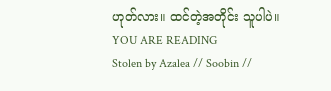ဟုတ်လား။ ထင်တဲ့အတိုင်း သူပါပဲ။
YOU ARE READING
Stolen by Azalea // Soobin //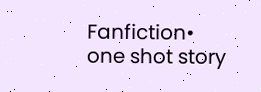Fanfiction• one shot story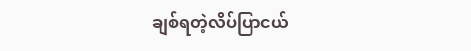ချစ်ရတဲ့လိပ်ပြာငယ်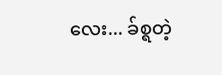လေး... ခ်စ္ရတဲ့